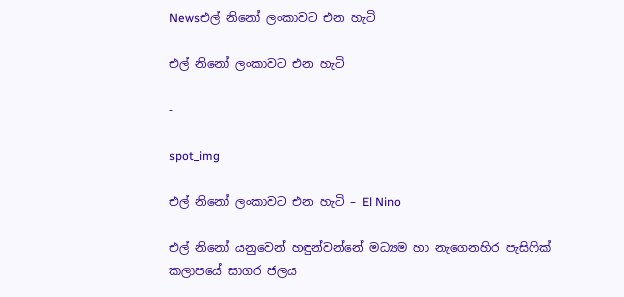Newsඑල් නිනෝ ලංකාවට එන හැටි

එල් නිනෝ ලංකාවට එන හැටි

-

spot_img

එල් නිනෝ ලංකාවට එන හැටි – El Nino

එල් නිනෝ යනුවෙන් හඳුන්වන්නේ මධ්‍යම හා නැගෙනහිර පැසිෆික් කලාපයේ සාගර ජලය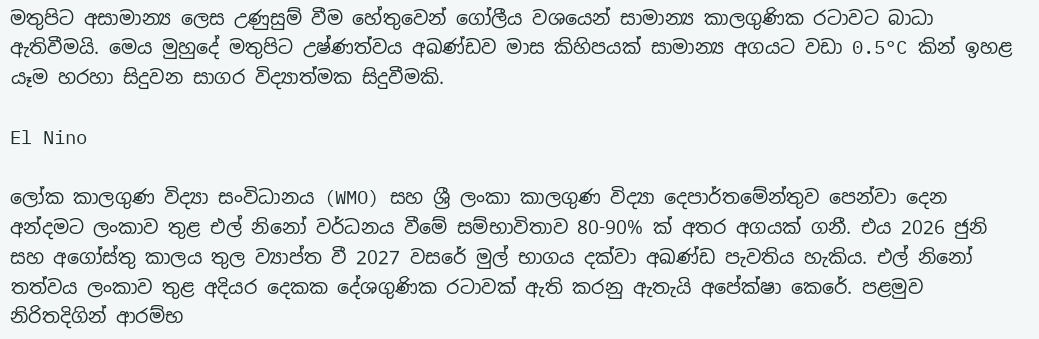මතුපිට අසාමාන්‍ය ලෙස උණුසුම් වීම හේතුවෙන් ගෝලීය වශයෙන් සාමාන්‍ය කාලගුණික රටාවට බාධා ඇතිවීමයි. මෙය මුහුදේ මතුපිට උෂ්ණත්වය අඛණ්ඩව මාස කිහිපයක් සාමාන්‍ය අගයට වඩා 0.5°C කින් ඉහළ යෑම හරහා සිදුවන සාගර විද්‍යාත්මක සිදුවීමකි.

El Nino

ලෝක කාලගුණ විද්‍යා සංවිධානය (WMO) සහ ශ්‍රී ලංකා කාලගුණ විද්‍යා දෙපාර්තමේන්තුව පෙන්වා දෙන අන්දමට ලංකාව තුළ එල් නිනෝ වර්ධනය වීමේ සම්භාවිතාව 80-90% ක් අතර අගයක් ගනී. එය 2026 ජුනි සහ අගෝස්තු කාලය තුල ව්‍යාප්ත වී 2027 වසරේ මුල් භාගය දක්වා අඛණ්ඩ පැවතිය හැකිය. එල් නිනෝ තත්වය ලංකාව තුළ අදියර දෙකක දේශගුණික රටාවක් ඇති කරනු ඇතැයි අපේක්ෂා කෙරේ. පළමුව නිරිතදිගින් ආරම්භ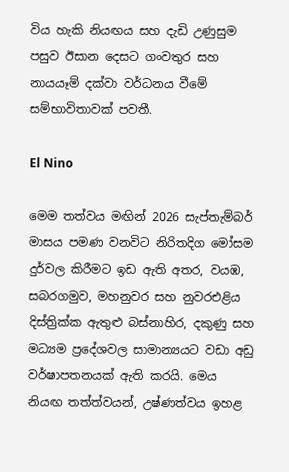විය හැකි නියඟය සහ දැඩි උණුසුම පසුව ඊසාන දෙසට ගංවතුර සහ නායයෑම් දක්වා වර්ධනය වීමේ සම්භාවිතාවක් පවතී.

El Nino

මෙම තත්වය මඟින් 2026 සැප්තැම්බර් මාසය පමණ වනවිට නිරිතදිග මෝසම දුර්වල කිරීමට ඉඩ ඇති අතර, වයඹ, සබරගමුව, මහනුවර සහ නුවරඑළිය දිස්ත්‍රික්ක ඇතුළු බස්නාහිර, දකුණු සහ මධ්‍යම ප්‍රදේශවල සාමාන්‍යයට වඩා අඩු වර්ෂාපතනයක් ඇති කරයි. මෙය නියඟ තත්ත්වයන්, උෂ්ණත්වය ඉහළ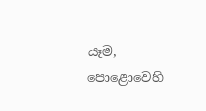යෑම, පොළොවෙහි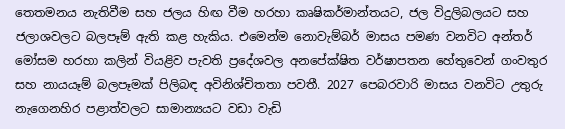තෙතමනය නැතිවීම සහ ජලය හිඟ වීම හරහා කෘෂිකර්මාන්තයට, ජල විදුලිබලයට සහ ජලාශවලට බලපෑම් ඇති කළ හැකිය. එමෙන්ම නොවැම්බර් මාසය පමණ වනවිට අන්තර් මෝසම හරහා කලින් වියළිව පැවති ප්‍රදේශවල අනපේක්ෂිත වර්ෂාපතන හේතුවෙන් ගංවතුර සහ නායයෑම් බලපෑමක් පිලිබඳ අවිනිශ්චිතතා පවතී. 2027 පෙබරවාරි මාසය වනවිට උතුරු නැගෙනහිර පළාත්වලට සාමාන්‍යයට වඩා වැඩි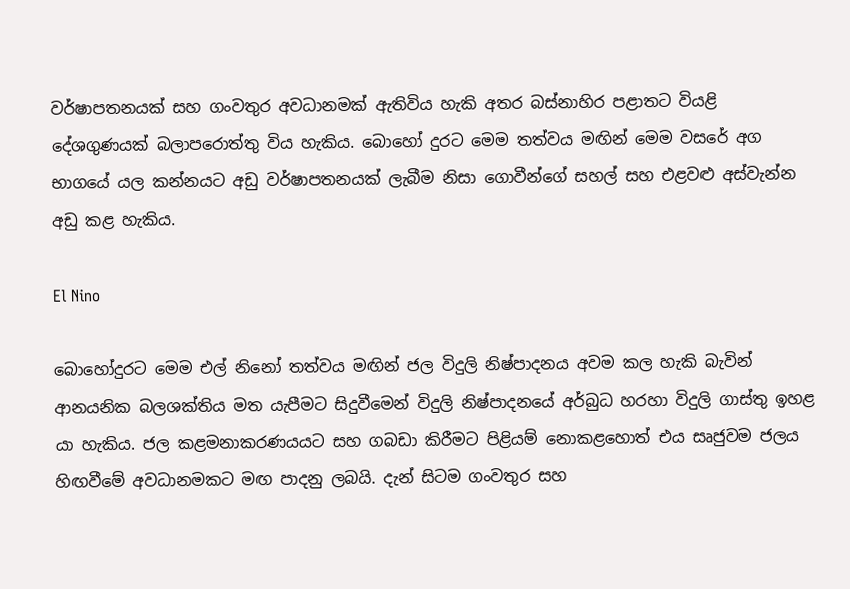වර්ෂාපතනයක් සහ ගංවතුර අවධානමක් ඇතිවිය හැකි අතර බස්නාහිර පළාතට වියළි දේශගුණයක් බලාපරොත්තු විය හැකිය. බොහෝ දුරට මෙම තත්වය මඟින් මෙම වසරේ අග භාගයේ යල කන්නයට අඩු වර්ෂාපතනයක් ලැබීම නිසා ගොවීන්ගේ සහල් සහ එළවළු අස්වැන්න අඩු කළ හැකිය.

El Nino

බොහෝදුරට මෙම එල් නිනෝ තත්වය මඟින් ජල විදුලි නිෂ්පාදනය අවම කල හැකි බැවින් ආනයනික බලශක්තිය මත යැපීමට සිදුවීමෙන් විදුලි නිෂ්පාදනයේ අර්බුධ හරහා විදුලි ගාස්තු ඉහළ යා හැකිය. ජල කළමනාකරණයයට සහ ගබඩා කිරීමට පිළියම් නොකළහොත් එය සෘජුවම ජලය හිඟවීමේ අවධානමකට මඟ පාදනු ලබයි. දැන් සිටම ගංවතුර සහ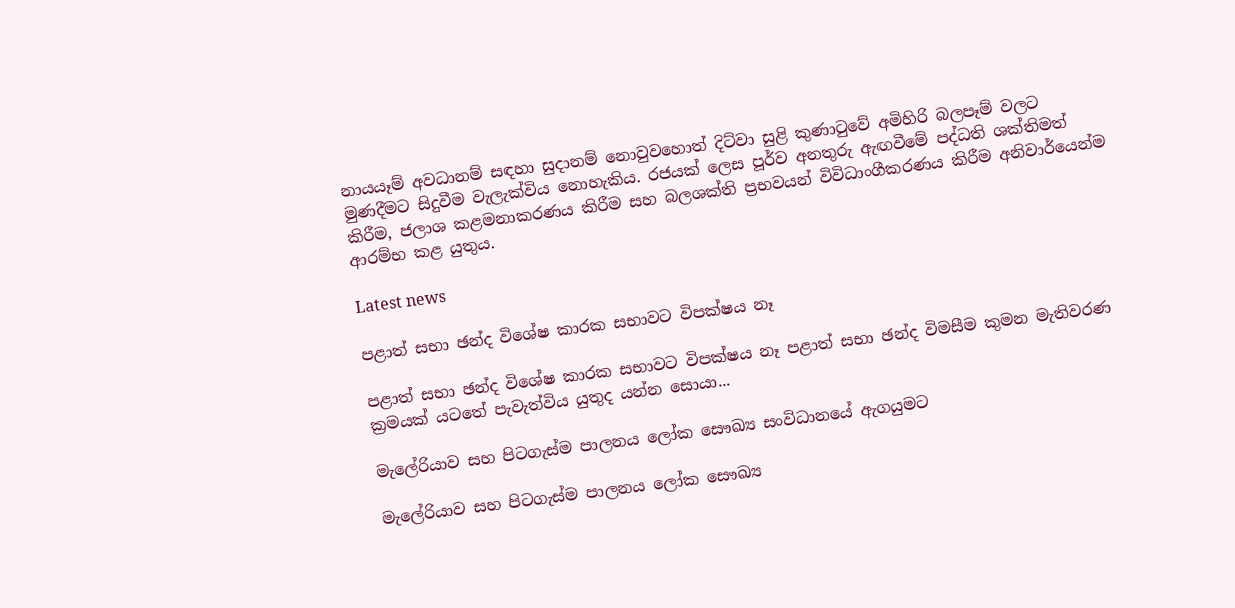නායයෑම් අවධානම් සඳහා සුදානම් නොවුවහොත් දිට්වා සුළි කුණාටුවේ අමිහිරි බලපෑම් වලට මුණදීමට සිදුවීම වැලැක්විය නොහැකිය. රජයක් ලෙස පූර්ව අනතුරු ඇඟවීමේ පද්ධති ශක්තිමත් කිරීම, ජලාශ කළමනාකරණය කිරීම සහ බලශක්ති ප්‍රභවයන් විවිධාංගීකරණය කිරීම අනිවාර්යෙන්ම ආරම්භ කළ යුතුය.

Latest news

පළාත් සභා ඡන්ද විශේෂ කාරක සභාවට විපක්ෂය නෑ

පළාත් සභා ඡන්ද විශේෂ කාරක සභාවට විපක්ෂය නෑ පළාත් සභා ඡන්ද විමසීම කුමන මැතිවරණ ක්‍රමයක් යටතේ පැවැත්විය යුතුද යන්න සොයා...

මැලේරියාව සහ පිටගැස්ම පාලනය ලෝක සෞඛ්‍ය සංවිධානයේ ඇගයුමට

මැලේරියාව සහ පිටගැස්ම පාලනය ලෝක සෞඛ්‍ය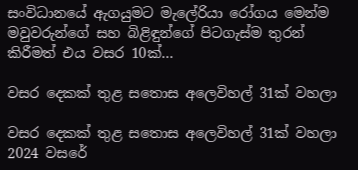සංවිධානයේ ඇගයුමට මැලේරියා රෝගය මෙන්ම මවුවරුන්ගේ සහ බිළිඳුන්ගේ පිටගැස්ම තුරන් කිරීමත් එය වසර 10ක්...

වසර දෙකක් තුළ සතොස අලෙවිහල් 31ක් වහලා

වසර දෙකක් තුළ සතොස අලෙවිහල් 31ක් වහලා 2024 වසරේ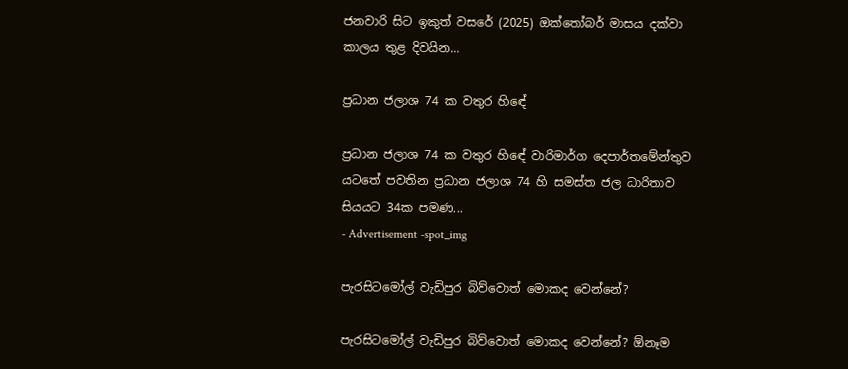ජනවාරි සිට ඉකුත් වසරේ (2025) ඔක්තෝබර් මාසය දක්වා කාලය තුළ දිවයින...

ප්‍රධාන ජලාශ 74 ක වතුර හිඳේ

ප්‍රධාන ජලාශ 74 ක වතුර හිඳේ වාරිමාර්ග දෙපාර්තමේන්තුව යටතේ පවතින ප්‍රධාන ජලාශ 74 හි සමස්ත ජල ධාරිතාව සියයට 34ක පමණ...
- Advertisement -spot_img

පැරසිටමෝල් වැඩිපුර බිව්වොත් මොකද වෙන්නේ?

පැරසිටමෝල් වැඩිපුර බිව්වොත් මොකද වෙන්නේ? ඕනෑම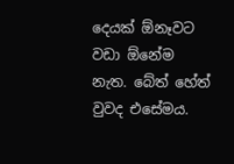දෙයක් ඕනෑවට වඩා ඕනේම නැත. බේත් හේත් වුවද එසේමය.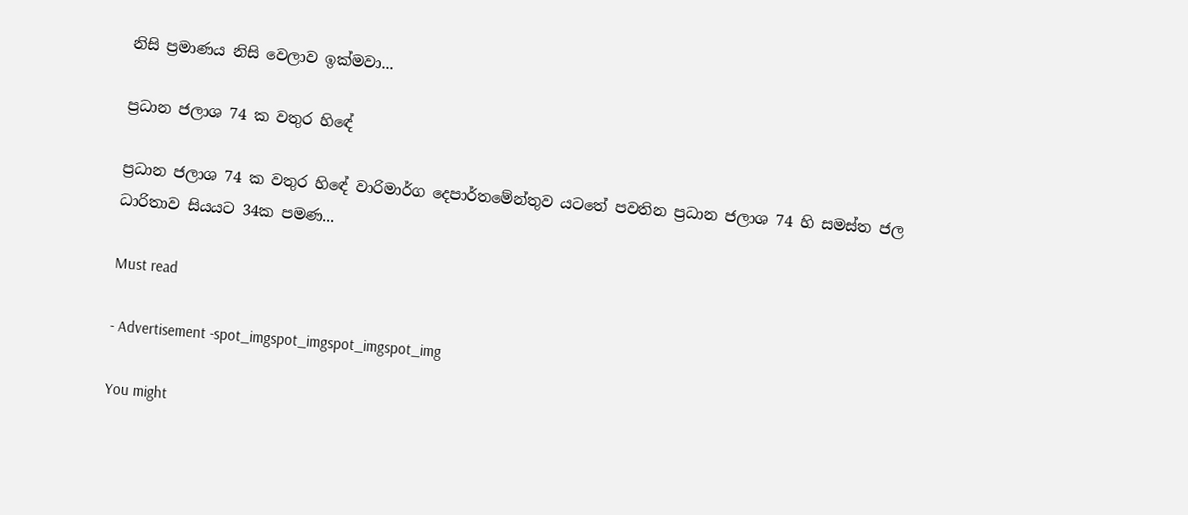නිසි ප්‍රමාණය නිසි වෙලාව ඉක්මවා...

ප්‍රධාන ජලාශ 74 ක වතුර හිඳේ

ප්‍රධාන ජලාශ 74 ක වතුර හිඳේ වාරිමාර්ග දෙපාර්තමේන්තුව යටතේ පවතින ප්‍රධාන ජලාශ 74 හි සමස්ත ජල ධාරිතාව සියයට 34ක පමණ...

Must read

- Advertisement -spot_imgspot_imgspot_imgspot_img

You might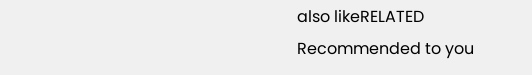also likeRELATED
Recommended to you